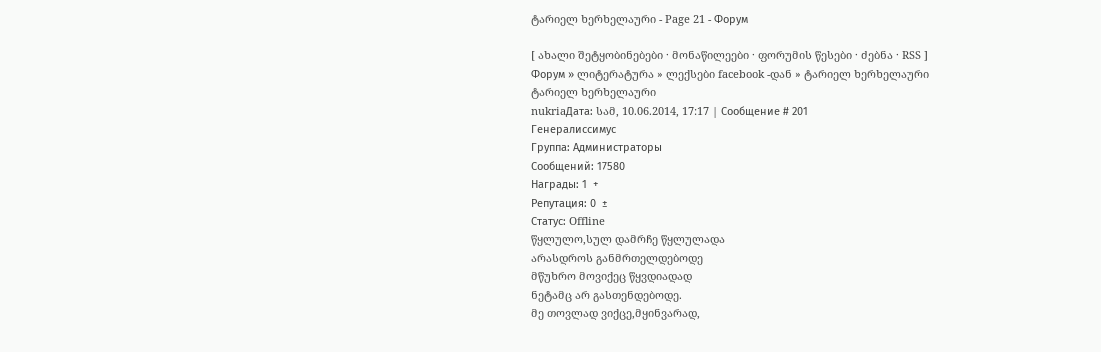ტარიელ ხერხელაური - Page 21 - Форум

[ ახალი შეტყობინებები · მონაწილეები · ფორუმის წესები · ძებნა · RSS ]
Форум » ლიტერატურა » ლექსები facebook -დან » ტარიელ ხერხელაური
ტარიელ ხერხელაური
nukriaДата: სამ, 10.06.2014, 17:17 | Сообщение # 201
Генералиссимус
Группа: Администраторы
Сообщений: 17580
Награды: 1  +
Репутация: 0  ±
Статус: Offline
წყლულო,სულ დამრჩე წყლულადა
არასდროს განმრთელდებოდე
მწუხრო მოვიქეც წყვდიადად
ნეტამც არ გასთენდებოდე.
მე თოვლად ვიქცე,მყინვარად,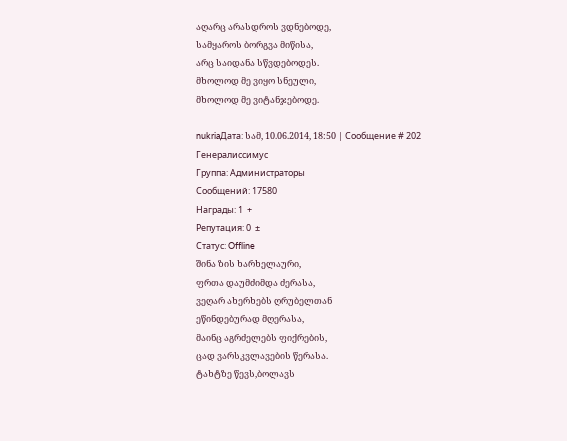აღარც არასდროს ვდნებოდე,
სამყაროს ბორგვა მიწისა,
არც საიდანა სწვდებოდეს.
მხოლოდ მე ვიყო სნეული,
მხოლოდ მე ვიტანჯებოდე.

nukriaДата: სამ, 10.06.2014, 18:50 | Сообщение # 202
Генералиссимус
Группа: Администраторы
Сообщений: 17580
Награды: 1  +
Репутация: 0  ±
Статус: Offline
შინა ზის ხარხელაური,
ფრთა დაუმძიმდა ძერასა,
ვეღარ ახერხებს ღრუბელთან
ეწინდებურად მღერასა,
მაინც აგრძელებს ფიქრების,
ცად ვარსკვლავების წერასა.
ტახტზე წევს,ბოლავს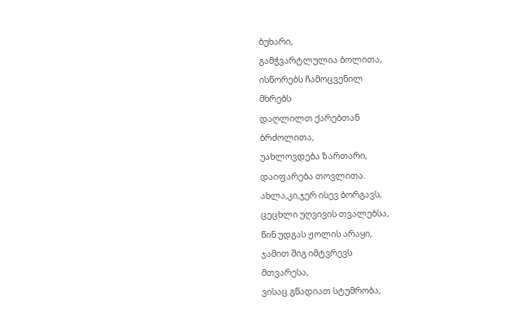ბუხარი,
გამჭვარტლულია ბოლითა,
ისწორებს ჩამოცვენილ
მხრებს
დაღლილთ ქარებთან
ბრძოლითა,
უახლოვდება ზართარი,
დაიფარება თოვლითა.
ახლა,კი,ჯერ ისევ ბორგავს,
ცეცხლი უღვივის თვალებსა,
წინ უდგას ჟოლის არაყი,
ჯამით შიგ იმტვრევს
მთვარესა,
ვისაც გწადიათ სტუმრობა,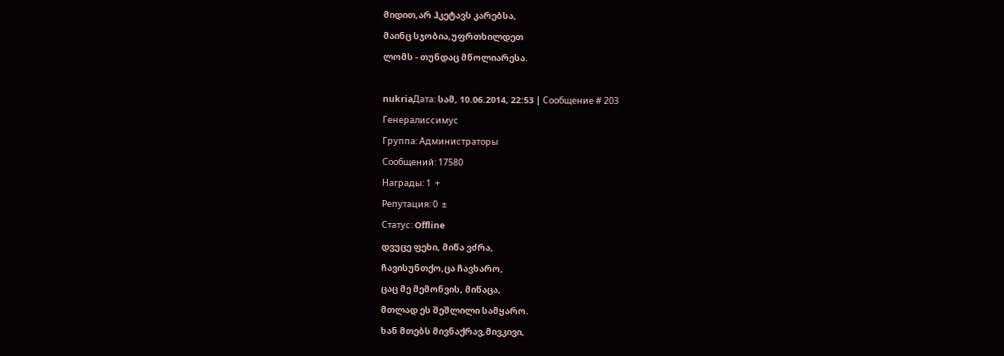მიდით,არ ჰკეტავს კარებსა,
მაინც სჯობია,უფრთხილდეთ
ლომს - თუნდაც მწოლიარესა.

nukriaДата: სამ, 10.06.2014, 22:53 | Сообщение # 203
Генералиссимус
Группа: Администраторы
Сообщений: 17580
Награды: 1  +
Репутация: 0  ±
Статус: Offline
დვუცე ფეხი, მიწა ვძრა,
ჩავისუნთქო,ცა ჩავხარო,
ცაც მე მემონვის, მიწაცა,
მთლად ეს შეშლილი სამყარო.
ხან მთებს მივნაქრავ,მივკივი,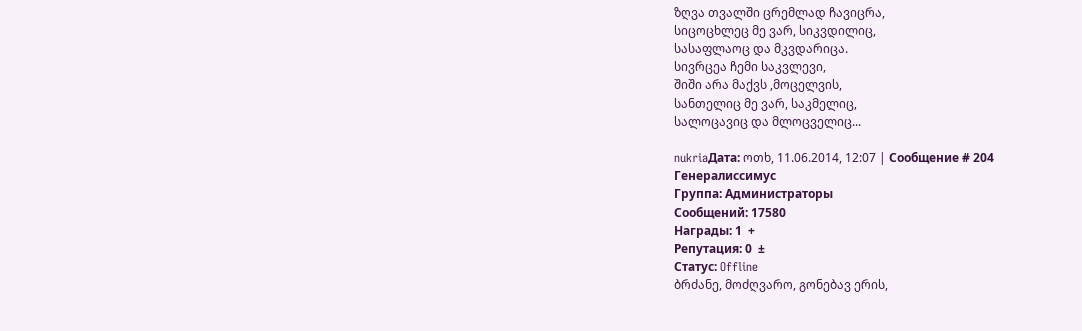ზღვა თვალში ცრემლად ჩავიცრა,
სიცოცხლეც მე ვარ, სიკვდილიც,
სასაფლაოც და მკვდარიცა.
სივრცეა ჩემი საკვლევი,
შიში არა მაქვს ,მოცელვის,
სანთელიც მე ვარ, საკმელიც,
სალოცავიც და მლოცველიც...

nukriaДата: ოთხ, 11.06.2014, 12:07 | Сообщение # 204
Генералиссимус
Группа: Администраторы
Сообщений: 17580
Награды: 1  +
Репутация: 0  ±
Статус: Offline
ბრძანე, მოძღვარო, გონებავ ერის,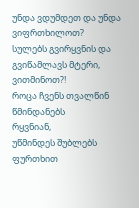უნდა ვდუმდეთ და უნდა ვიფრთხილოთ?
სულებს გვირყვნის და გვიწამლავს მტერი,
ვითმინოთ?!
როცა ჩვენს თვალწინ წმინდანებს
რყვნიან,
უწმინდეს შუბლებს ფურთხით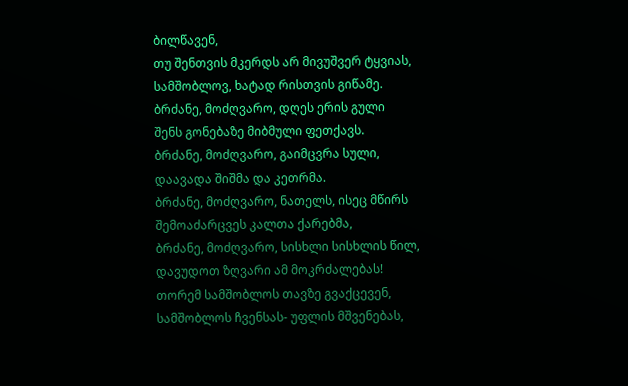ბილწავენ,
თუ შენთვის მკერდს არ მივუშვერ ტყვიას,
სამშობლოვ, ხატად რისთვის გიწამე.
ბრძანე, მოძღვარო, დღეს ერის გული
შენს გონებაზე მიბმული ფეთქავს.
ბრძანე, მოძღვარო, გაიმცვრა სული,
დაავადა შიშმა და კეთრმა.
ბრძანე, მოძღვარო, ნათელს, ისეც მწირს
შემოაძარცვეს კალთა ქარებმა,
ბრძანე, მოძღვარო, სისხლი სისხლის წილ,
დავუდოთ ზღვარი ამ მოკრძალებას!
თორემ სამშობლოს თავზე გვაქცევენ,
სამშობლოს ჩვენსას- უფლის მშვენებას,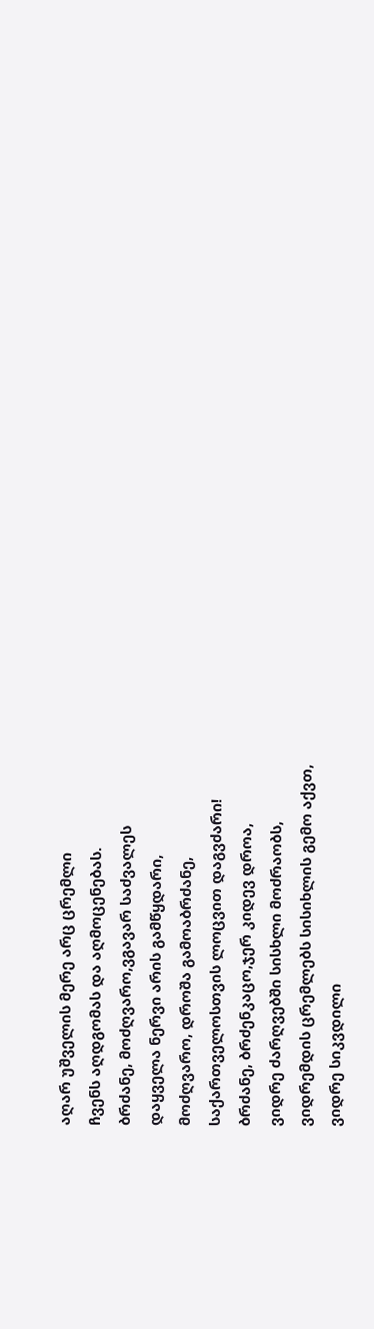აღარ უშველის მერე არც ცრემლი
ჩვენს აღდგომას და აღმოცენებას.
ბრძანე, მოძღვარო,ვგავარ საძვალეს
დაყველა ნერვი არის გამწყდარი,
მოძღვარო, დროშა გამოაბრძანე,
საქართველოსთვის ლოცვით დაგვძარი!
ბრძანე, ბრძენკაცო,ჯერ კიდევ დროა,
ვიდრე ძარღვებში სისხლი მოძრაობს,
ვიდრემდის ცრემლებს სისიხლის გემო აქვთ,
ვიდრე სიკვდილი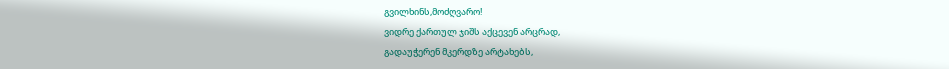გვილხინს,მოძღვარო!
ვიდრე ქართულ ჯიშს აქცევენ არცრად,
გადაუჭერენ მკერდზე არტახებს,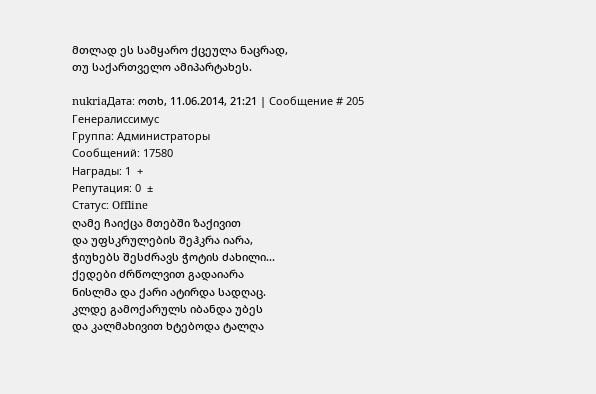მთლად ეს სამყარო ქცეულა ნაცრად,
თუ საქართველო ამიპარტახეს.

nukriaДата: ოთხ, 11.06.2014, 21:21 | Сообщение # 205
Генералиссимус
Группа: Администраторы
Сообщений: 17580
Награды: 1  +
Репутация: 0  ±
Статус: Offline
ღამე ჩაიქცა მთებში ზაქივით
და უფსკრულების შეჰკრა იარა,
ჭიუხებს შესძრავს ჭოტის ძახილი...
ქედები ძრწოლვით გადაიარა
ნისლმა და ქარი ატირდა სადღაც.
კლდე გამოქარულს იბანდა უბეს
და კალმახივით ხტებოდა ტალღა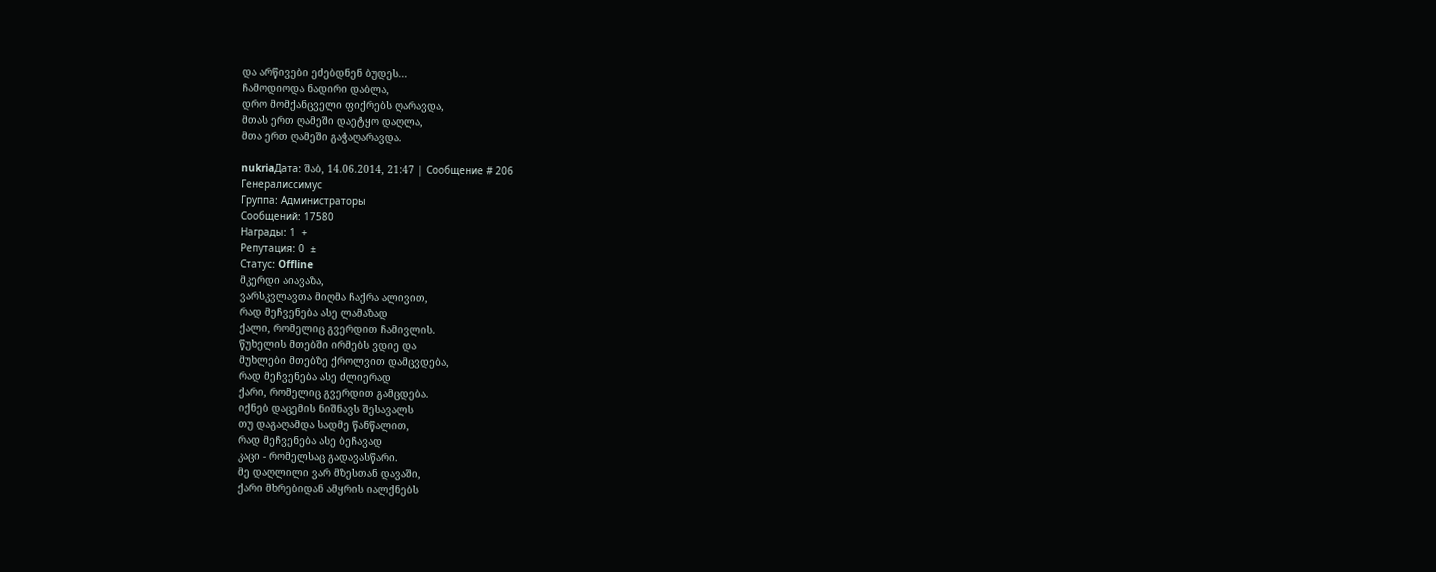და არწივები ეძებდნენ ბუდეს...
ჩამოდიოდა ნადირი დაბლა,
დრო მომქანცველი ფიქრებს ღარავდა,
მთას ერთ ღამეში დაეტყო დაღლა,
მთა ერთ ღამეში გაჭაღარავდა.

nukriaДата: შაბ, 14.06.2014, 21:47 | Сообщение # 206
Генералиссимус
Группа: Администраторы
Сообщений: 17580
Награды: 1  +
Репутация: 0  ±
Статус: Offline
მკერდი აიავაზა,
ვარსკვლავთა მიღმა ჩაქრა ალივით,
რად მეჩვენება ასე ლამაზად
ქალი, რომელიც გვერდით ჩამივლის.
წუხელის მთებში ირმებს ვდიე და
მუხლები მთებზე ქროლვით დამცვდება,
რად მეჩვენება ასე ძლიერად
ქარი, რომელიც გვერდით გამცდება.
იქნებ დაცემის ნიშნავს შესავალს
თუ დაგაღამდა სადმე წანწალით,
რად მეჩვენება ასე ბეჩავად
კაცი - რომელსაც გადავასწარი.
მე დაღლილი ვარ მზესთან დავაში,
ქარი მხრებიდან ამყრის იალქნებს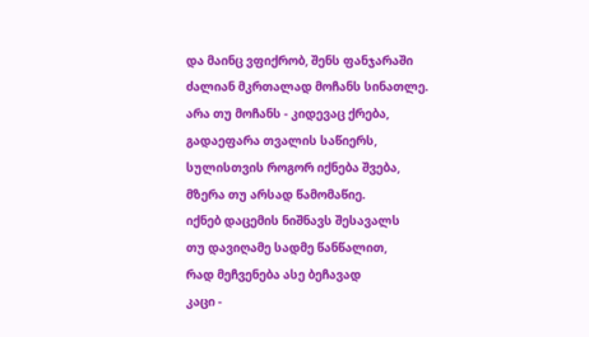და მაინც ვფიქრობ, შენს ფანჯარაში
ძალიან მკრთალად მოჩანს სინათლე.
არა თუ მოჩანს - კიდევაც ქრება,
გადაეფარა თვალის საწიერს,
სულისთვის როგორ იქნება შვება,
მზერა თუ არსად წამომაწიე.
იქნებ დაცემის ნიშნავს შესავალს
თუ დავიღამე სადმე წანწალით,
რად მეჩვენება ასე ბეჩავად
კაცი -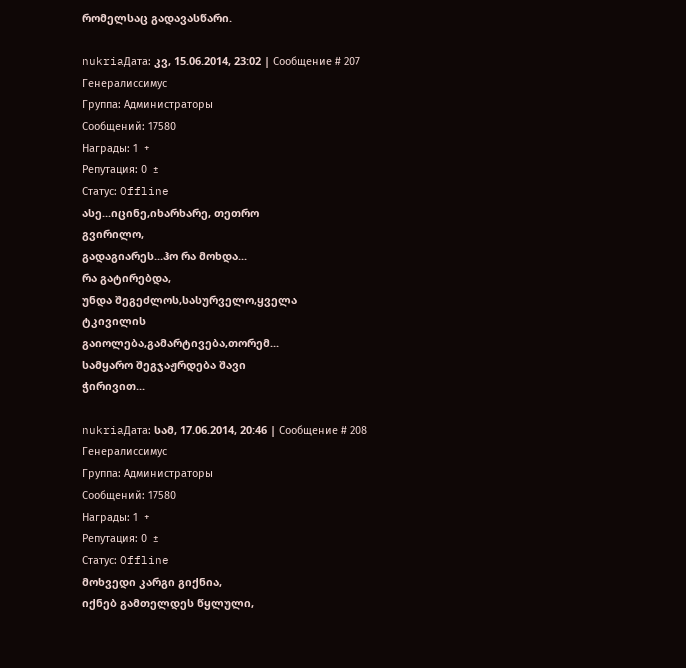რომელსაც გადავასწარი.

nukriaДата: კვ, 15.06.2014, 23:02 | Сообщение # 207
Генералиссимус
Группа: Администраторы
Сообщений: 17580
Награды: 1  +
Репутация: 0  ±
Статус: Offline
ასე...იცინე,იხარხარე, თეთრო
გვირილო,
გადაგიარეს...ჰო რა მოხდა...
რა გატირებდა,
უნდა შეგეძლოს,სასურველო,ყველა
ტკივილის
გაიოლება,გამარტივება,თორემ...
სამყარო შეგჯაჟრდება შავი
ჭირივით...

nukriaДата: სამ, 17.06.2014, 20:46 | Сообщение # 208
Генералиссимус
Группа: Администраторы
Сообщений: 17580
Награды: 1  +
Репутация: 0  ±
Статус: Offline
მოხვედი კარგი გიქნია,
იქნებ გამთელდეს წყლული,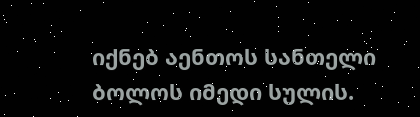იქნებ აენთოს სანთელი
ბოლოს იმედი სულის.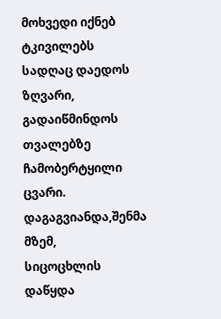მოხვედი იქნებ ტკივილებს
სადღაც დაედოს ზღვარი,
გადაიწმინდოს თვალებზე
ჩამობერტყილი ცვარი.
დაგაგვიანდა,შენმა მზემ,
სიცოცხლის დაწყდა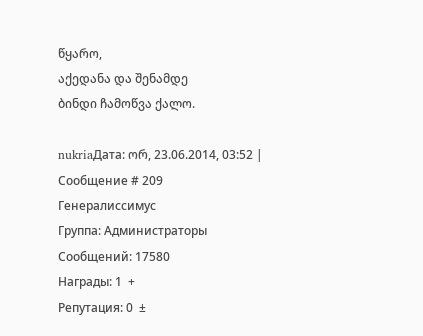წყარო,
აქედანა და შენამდე
ბინდი ჩამოწვა ქალო.

nukriaДата: ორ, 23.06.2014, 03:52 | Сообщение # 209
Генералиссимус
Группа: Администраторы
Сообщений: 17580
Награды: 1  +
Репутация: 0  ±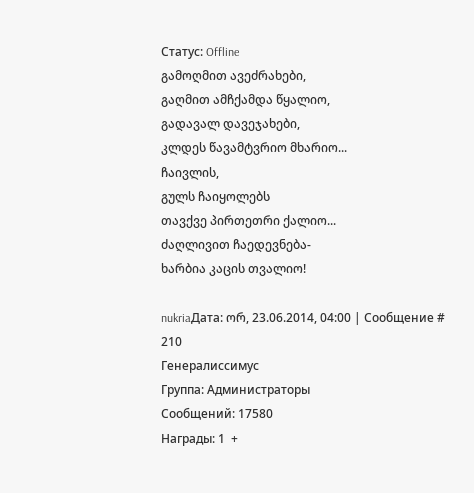Статус: Offline
გამოღმით ავეძრახები,
გაღმით ამჩქამდა წყალიო,
გადავალ დავეჯახები,
კლდეს წავამტვრიო მხარიო...
ჩაივლის,
გულს ჩაიყოლებს
თავქვე პირთეთრი ქალიო...
ძაღლივით ჩაედევნება-
ხარბია კაცის თვალიო!

nukriaДата: ორ, 23.06.2014, 04:00 | Сообщение # 210
Генералиссимус
Группа: Администраторы
Сообщений: 17580
Награды: 1  +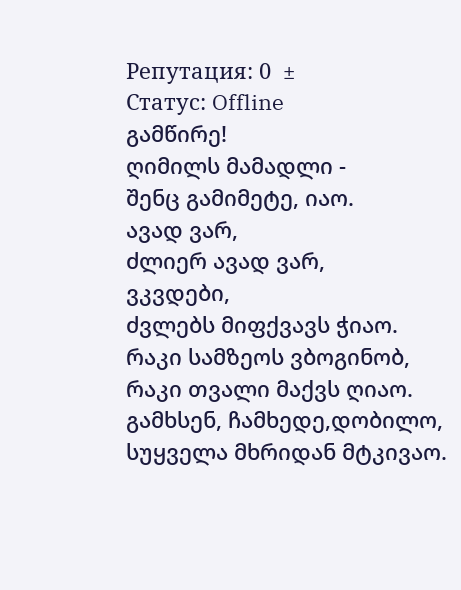Репутация: 0  ±
Статус: Offline
გამწირე!
ღიმილს მამადლი -
შენც გამიმეტე, იაო.
ავად ვარ,
ძლიერ ავად ვარ,
ვკვდები,
ძვლებს მიფქვავს ჭიაო.
რაკი სამზეოს ვბოგინობ,
რაკი თვალი მაქვს ღიაო.
გამხსენ, ჩამხედე,დობილო,
სუყველა მხრიდან მტკივაო.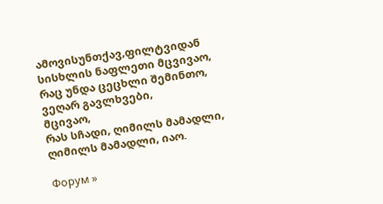ამოვისუნთქავ,ფილტვიდან
სისხლის ნაფლეთი მცვივაო,
რაც უნდა ცეცხლი შემინთო,
ვეღარ გავლხვები,
მცივაო,
რას სჩადი, ღიმილს მამადლი,
ღიმილს მამადლი, იაო.

Форум »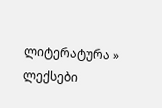ლიტერატურა » ლექსები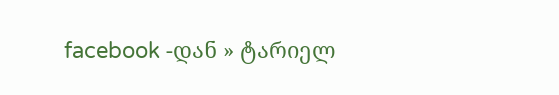facebook -დან » ტარიელ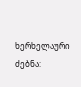ხერხელაური
ძებნა: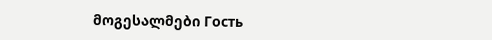მოგესალმები Гость